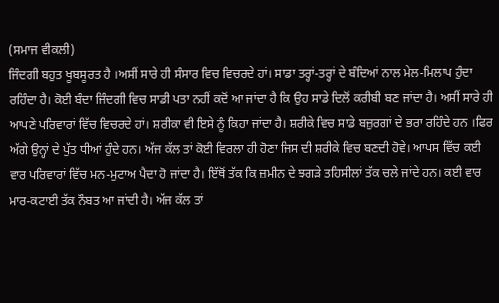(ਸਮਾਜ ਵੀਕਲੀ)
ਜਿੰਦਗੀ ਬਹੁਤ ਖੂਬਸੂਰਤ ਹੈ ।ਅਸੀਂ ਸਾਰੇ ਹੀ ਸੰਸਾਰ ਵਿਚ ਵਿਚਰਦੇ ਹਾਂ। ਸਾਡਾ ਤਰ੍ਹਾਂ-ਤਰ੍ਹਾਂ ਦੇ ਬੰਦਿਆਂ ਨਾਲ ਮੇਲ-ਮਿਲਾਪ ਹੁੰਦਾ ਰਹਿੰਦਾ ਹੈ। ਕੋਈ ਬੰਦਾ ਜਿੰਦਗੀ ਵਿਚ ਸਾਡੀ ਪਤਾ ਨਹੀਂ ਕਦੋਂ ਆ ਜਾਂਦਾ ਹੈ ਕਿ ਉਹ ਸਾਡੇ ਦਿਲੋਂ ਕਰੀਬੀ ਬਣ ਜਾਂਦਾ ਹੈ। ਅਸੀਂ ਸਾਰੇ ਹੀ ਆਪਣੇ ਪਰਿਵਾਰਾਂ ਵਿੱਚ ਵਿਚਰਦੇ ਹਾਂ। ਸ਼ਰੀਕਾ ਵੀ ਇਸੇ ਨੂੰ ਕਿਹਾ ਜਾਂਦਾ ਹੈ। ਸ਼ਰੀਕੇ ਵਿਚ ਸਾਡੇ ਬਜ਼ੁਰਗਾਂ ਦੇ ਭਰਾ ਰਹਿੰਦੇ ਹਨ ।ਫਿਰ ਅੱਗੇ ਉਨ੍ਹਾਂ ਦੇ ਪੁੱਤ ਧੀਆਂ ਹੁੰਦੇ ਹਨ। ਅੱਜ ਕੱਲ ਤਾਂ ਕੋਈ ਵਿਰਲਾ ਹੀ ਹੋਣਾ ਜਿਸ ਦੀ ਸ਼ਰੀਕੇ ਵਿਚ ਬਣਦੀ ਹੋਵੇ। ਆਪਸ ਵਿੱਚ ਕਈ ਵਾਰ ਪਰਿਵਾਰਾਂ ਵਿੱਚ ਮਨ-ਮੁਟਾਅ ਪੈਦਾ ਹੋ ਜਾਂਦਾ ਹੈ। ਇੱਥੋਂ ਤੱਕ ਕਿ ਜ਼ਮੀਨ ਦੇ ਝਗੜੇ ਤਹਿਸੀਲਾਂ ਤੱਕ ਚਲੇ ਜਾਂਦੇ ਹਨ। ਕਈ ਵਾਰ ਮਾਰ-ਕਟਾਈ ਤੱਕ ਨੌਬਤ ਆ ਜਾਂਦੀ ਹੈ। ਅੱਜ ਕੱਲ ਤਾਂ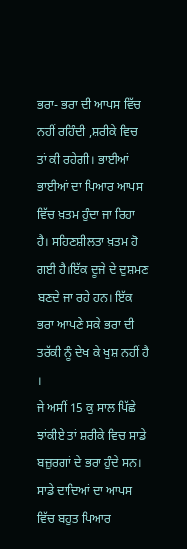ਭਰਾ- ਭਰਾ ਦੀ ਆਪਸ ਵਿੱਚ ਨਹੀਂ ਰਹਿੰਦੀ ,ਸ਼ਰੀਕੇ ਵਿਚ ਤਾਂ ਕੀ ਰਹੇਗੀ। ਭਾਈਆਂ ਭਾਈਆਂ ਦਾ ਪਿਆਰ ਆਪਸ ਵਿੱਚ ਖ਼ਤਮ ਹੁੰਦਾ ਜਾ ਰਿਹਾ ਹੈ। ਸਹਿਣਸ਼ੀਲਤਾ ਖ਼ਤਮ ਹੋ ਗਈ ਹੈ।ਇੱਕ ਦੂਜੇ ਦੇ ਦੁਸ਼ਮਣ ਬਣਦੇ ਜਾ ਰਹੇ ਹਨ। ਇੱਕ ਭਰਾ ਆਪਣੇ ਸਕੇ ਭਰਾ ਦੀ ਤਰੱਕੀ ਨੂੰ ਦੇਖ ਕੇ ਖੁਸ਼ ਨਹੀਂ ਹੈ ।
ਜੇ ਅਸੀਂ 15 ਕੁ ਸਾਲ ਪਿੱਛੇ ਝਾਂਕੀਏ ਤਾਂ ਸ਼ਰੀਕੇ ਵਿਚ ਸਾਡੇ ਬਜ਼ੁਰਗਾਂ ਦੇ ਭਰਾ ਹੁੰਦੇ ਸਨ। ਸਾਡੇ ਦਾਦਿਆਂ ਦਾ ਆਪਸ ਵਿੱਚ ਬਹੁਤ ਪਿਆਰ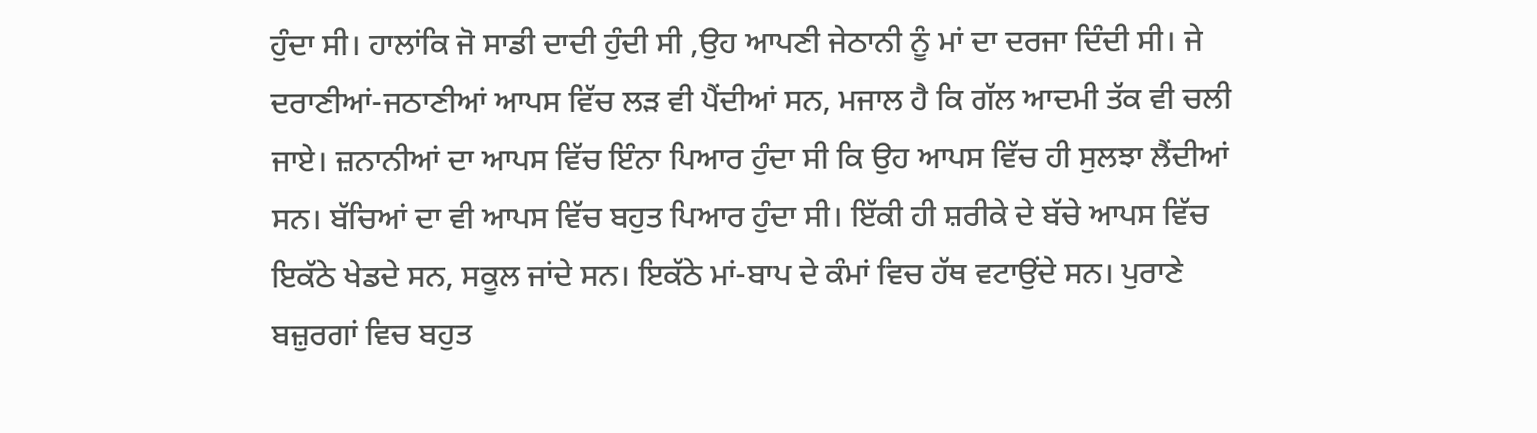ਹੁੰਦਾ ਸੀ। ਹਾਲਾਂਕਿ ਜੋ ਸਾਡੀ ਦਾਦੀ ਹੁੰਦੀ ਸੀ ,ਉਹ ਆਪਣੀ ਜੇਠਾਨੀ ਨੂੰ ਮਾਂ ਦਾ ਦਰਜਾ ਦਿੰਦੀ ਸੀ। ਜੇ ਦਰਾਣੀਆਂ-ਜਠਾਣੀਆਂ ਆਪਸ ਵਿੱਚ ਲੜ ਵੀ ਪੈਂਦੀਆਂ ਸਨ, ਮਜਾਲ ਹੈ ਕਿ ਗੱਲ ਆਦਮੀ ਤੱਕ ਵੀ ਚਲੀ ਜਾਏ। ਜ਼ਨਾਨੀਆਂ ਦਾ ਆਪਸ ਵਿੱਚ ਇੰਨਾ ਪਿਆਰ ਹੁੰਦਾ ਸੀ ਕਿ ਉਹ ਆਪਸ ਵਿੱਚ ਹੀ ਸੁਲਝਾ ਲੈਂਦੀਆਂ ਸਨ। ਬੱਚਿਆਂ ਦਾ ਵੀ ਆਪਸ ਵਿੱਚ ਬਹੁਤ ਪਿਆਰ ਹੁੰਦਾ ਸੀ। ਇੱਕੀ ਹੀ ਸ਼ਰੀਕੇ ਦੇ ਬੱਚੇ ਆਪਸ ਵਿੱਚ ਇਕੱਠੇ ਖੇਡਦੇ ਸਨ, ਸਕੂਲ ਜਾਂਦੇ ਸਨ। ਇਕੱਠੇ ਮਾਂ-ਬਾਪ ਦੇ ਕੰਮਾਂ ਵਿਚ ਹੱਥ ਵਟਾਉਂਦੇ ਸਨ। ਪੁਰਾਣੇ ਬਜ਼ੁਰਗਾਂ ਵਿਚ ਬਹੁਤ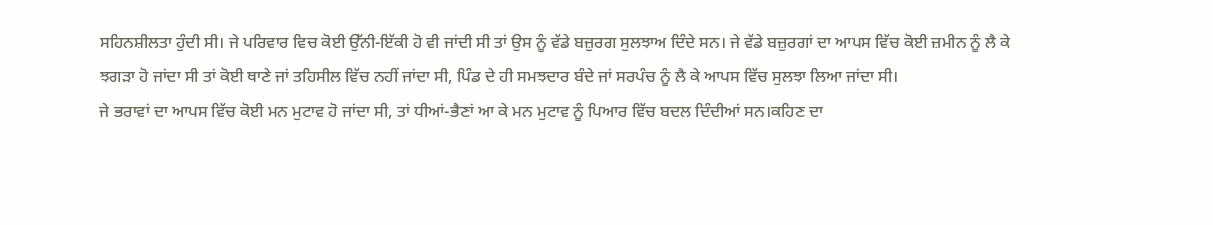ਸਹਿਨਸ਼ੀਲਤਾ ਹੁੰਦੀ ਸੀ। ਜੇ ਪਰਿਵਾਰ ਵਿਚ ਕੋਈ ਉੱਨੀ-ਇੱਕੀ ਹੋ ਵੀ ਜਾਂਦੀ ਸੀ ਤਾਂ ਉਸ ਨੂੰ ਵੱਡੇ ਬਜ਼ੁਰਗ ਸੁਲਝਾਅ ਦਿੰਦੇ ਸਨ। ਜੇ ਵੱਡੇ ਬਜ਼ੁਰਗਾਂ ਦਾ ਆਪਸ ਵਿੱਚ ਕੋਈ ਜ਼ਮੀਨ ਨੂੰ ਲੈ ਕੇ ਝਗੜਾ ਹੋ ਜਾਂਦਾ ਸੀ ਤਾਂ ਕੋਈ ਥਾਣੇ ਜਾਂ ਤਹਿਸੀਲ ਵਿੱਚ ਨਹੀਂ ਜਾਂਦਾ ਸੀ, ਪਿੰਡ ਦੇ ਹੀ ਸਮਝਦਾਰ ਬੰਦੇ ਜਾਂ ਸਰਪੰਚ ਨੂੰ ਲੈ ਕੇ ਆਪਸ ਵਿੱਚ ਸੁਲਝਾ ਲਿਆ ਜਾਂਦਾ ਸੀ।
ਜੇ ਭਰਾਵਾਂ ਦਾ ਆਪਸ ਵਿੱਚ ਕੋਈ ਮਨ ਮੁਟਾਵ ਹੋ ਜਾਂਦਾ ਸੀ, ਤਾਂ ਧੀਆਂ-ਭੈਣਾਂ ਆ ਕੇ ਮਨ ਮੁਟਾਵ ਨੂੰ ਪਿਆਰ ਵਿੱਚ ਬਦਲ ਦਿੰਦੀਆਂ ਸਨ।ਕਹਿਣ ਦਾ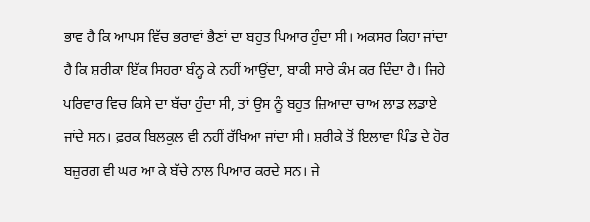ਭਾਵ ਹੈ ਕਿ ਆਪਸ ਵਿੱਚ ਭਰਾਵਾਂ ਭੈਣਾਂ ਦਾ ਬਹੁਤ ਪਿਆਰ ਹੁੰਦਾ ਸੀ। ਅਕਸਰ ਕਿਹਾ ਜਾਂਦਾ ਹੈ ਕਿ ਸ਼ਰੀਕਾ ਇੱਕ ਸਿਹਰਾ ਬੰਨ੍ਹ ਕੇ ਨਹੀਂ ਆਉਂਦਾ, ਬਾਕੀ ਸਾਰੇ ਕੰਮ ਕਰ ਦਿੰਦਾ ਹੈ। ਜਿਹੇ ਪਰਿਵਾਰ ਵਿਚ ਕਿਸੇ ਦਾ ਬੱਚਾ ਹੁੰਦਾ ਸੀ, ਤਾਂ ਉਸ ਨੂੰ ਬਹੁਤ ਜ਼ਿਆਦਾ ਚਾਅ ਲਾਡ ਲਡਾਏ ਜਾਂਦੇ ਸਨ। ਫ਼ਰਕ ਬਿਲਕੁਲ ਵੀ ਨਹੀਂ ਰੱਖਿਆ ਜਾਂਦਾ ਸੀ। ਸ਼ਰੀਕੇ ਤੋਂ ਇਲਾਵਾ ਪਿੰਡ ਦੇ ਹੋਰ ਬਜ਼ੁਰਗ ਵੀ ਘਰ ਆ ਕੇ ਬੱਚੇ ਨਾਲ ਪਿਆਰ ਕਰਦੇ ਸਨ। ਜੇ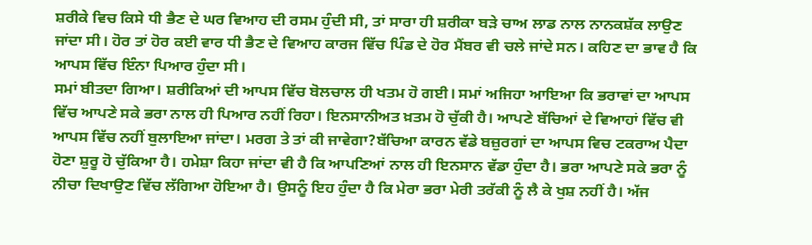ਸ਼ਰੀਕੇ ਵਿਚ ਕਿਸੇ ਧੀ ਭੈਣ ਦੇ ਘਰ ਵਿਆਹ ਦੀ ਰਸਮ ਹੁੰਦੀ ਸੀ, ਤਾਂ ਸਾਰਾ ਹੀ ਸ਼ਰੀਕਾ ਬੜੇ ਚਾਅ ਲਾਡ ਨਾਲ ਨਾਨਕਸ਼ੱਕ ਲਾਉਣ ਜਾਂਦਾ ਸੀ। ਹੋਰ ਤਾਂ ਹੋਰ ਕਈ ਵਾਰ ਧੀ ਭੈਣ ਦੇ ਵਿਆਹ ਕਾਰਜ ਵਿੱਚ ਪਿੰਡ ਦੇ ਹੋਰ ਮੈਂਬਰ ਵੀ ਚਲੇ ਜਾਂਦੇ ਸਨ। ਕਹਿਣ ਦਾ ਭਾਵ ਹੈ ਕਿ ਆਪਸ ਵਿੱਚ ਇੰਨਾ ਪਿਆਰ ਹੁੰਦਾ ਸੀ।
ਸਮਾਂ ਬੀਤਦਾ ਗਿਆ। ਸ਼ਰੀਕਿਆਂ ਦੀ ਆਪਸ ਵਿੱਚ ਬੋਲਚਾਲ ਹੀ ਖਤਮ ਹੋ ਗਈ। ਸਮਾਂ ਅਜਿਹਾ ਆਇਆ ਕਿ ਭਰਾਵਾਂ ਦਾ ਆਪਸ ਵਿੱਚ ਆਪਣੇ ਸਕੇ ਭਰਾ ਨਾਲ ਹੀ ਪਿਆਰ ਨਹੀਂ ਰਿਹਾ। ਇਨਸਾਨੀਅਤ ਖ਼ਤਮ ਹੋ ਚੁੱਕੀ ਹੈ। ਆਪਣੇ ਬੱਚਿਆਂ ਦੇ ਵਿਆਹਾਂ ਵਿੱਚ ਵੀ ਆਪਸ ਵਿੱਚ ਨਹੀਂ ਬੁਲਾਇਆ ਜਾਂਦਾ। ਮਰਗ ਤੇ ਤਾਂ ਕੀ ਜਾਵੇਗਾ?ਬੱਚਿਆ ਕਾਰਨ ਵੱਡੇ ਬਜ਼ੁਰਗਾਂ ਦਾ ਆਪਸ ਵਿਚ ਟਕਰਾਅ ਪੈਦਾ ਹੋਣਾ ਸ਼ੁਰੂ ਹੋ ਚੁੱਕਿਆ ਹੈ। ਹਮੇਸ਼ਾ ਕਿਹਾ ਜਾਂਦਾ ਵੀ ਹੈ ਕਿ ਆਪਣਿਆਂ ਨਾਲ ਹੀ ਇਨਸਾਨ ਵੱਡਾ ਹੁੰਦਾ ਹੈ। ਭਰਾ ਆਪਣੇ ਸਕੇ ਭਰਾ ਨੂੰ ਨੀਚਾ ਦਿਖਾਉਣ ਵਿੱਚ ਲੱਗਿਆ ਹੋਇਆ ਹੈ। ਉਸਨੂੰ ਇਹ ਹੁੰਦਾ ਹੈ ਕਿ ਮੇਰਾ ਭਰਾ ਮੇਰੀ ਤਰੱਕੀ ਨੂੰ ਲੈ ਕੇ ਖੁਸ਼ ਨਹੀਂ ਹੈ। ਅੱਜ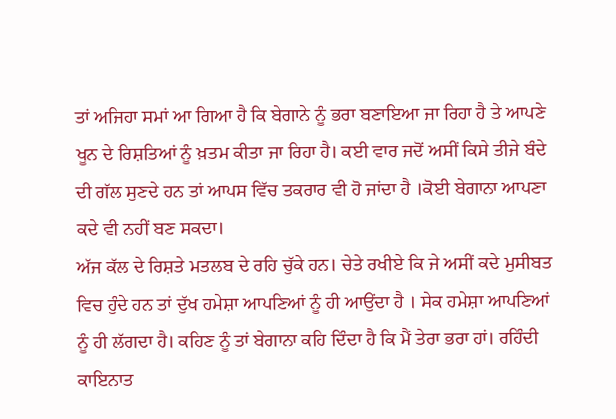ਤਾਂ ਅਜਿਹਾ ਸਮਾਂ ਆ ਗਿਆ ਹੈ ਕਿ ਬੇਗਾਨੇ ਨੂੰ ਭਰਾ ਬਣਾਇਆ ਜਾ ਰਿਹਾ ਹੈ ਤੇ ਆਪਣੇ ਖੂਨ ਦੇ ਰਿਸ਼ਤਿਆਂ ਨੂੰ ਖ਼ਤਮ ਕੀਤਾ ਜਾ ਰਿਹਾ ਹੈ। ਕਈ ਵਾਰ ਜਦੋਂ ਅਸੀਂ ਕਿਸੇ ਤੀਜੇ ਬੰਦੇ ਦੀ ਗੱਲ ਸੁਣਦੇ ਹਨ ਤਾਂ ਆਪਸ ਵਿੱਚ ਤਕਰਾਰ ਵੀ ਹੋ ਜਾਂਦਾ ਹੈ ।ਕੋਈ ਬੇਗਾਨਾ ਆਪਣਾ ਕਦੇ ਵੀ ਨਹੀਂ ਬਣ ਸਕਦਾ।
ਅੱਜ ਕੱਲ ਦੇ ਰਿਸ਼ਤੇ ਮਤਲਬ ਦੇ ਰਹਿ ਚੁੱਕੇ ਹਨ। ਚੇਤੇ ਰਖੀਏ ਕਿ ਜੇ ਅਸੀਂ ਕਦੇ ਮੁਸੀਬਤ ਵਿਚ ਹੁੰਦੇ ਹਨ ਤਾਂ ਦੁੱਖ ਹਮੇਸ਼ਾ ਆਪਣਿਆਂ ਨੂੰ ਹੀ ਆਉਂਦਾ ਹੈ । ਸੇਕ ਹਮੇਸ਼ਾ ਆਪਣਿਆਂ ਨੂੰ ਹੀ ਲੱਗਦਾ ਹੈ। ਕਹਿਣ ਨੂੰ ਤਾਂ ਬੇਗਾਨਾ ਕਹਿ ਦਿੰਦਾ ਹੈ ਕਿ ਮੈਂ ਤੇਰਾ ਭਰਾ ਹਾਂ। ਰਹਿੰਦੀ ਕਾਇਨਾਤ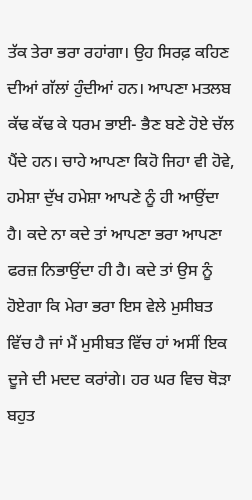ਤੱਕ ਤੇਰਾ ਭਰਾ ਰਹਾਂਗਾ। ਉਹ ਸਿਰਫ਼ ਕਹਿਣ ਦੀਆਂ ਗੱਲਾਂ ਹੁੰਦੀਆਂ ਹਨ। ਆਪਣਾ ਮਤਲਬ ਕੱਢ ਕੱਢ ਕੇ ਧਰਮ ਭਾਈ- ਭੈਣ ਬਣੇ ਹੋਏ ਚੱਲ ਪੈਂਦੇ ਹਨ। ਚਾਹੇ ਆਪਣਾ ਕਿਹੋ ਜਿਹਾ ਵੀ ਹੋਵੇ, ਹਮੇਸ਼ਾ ਦੁੱਖ ਹਮੇਸ਼ਾ ਆਪਣੇ ਨੂੰ ਹੀ ਆਉਂਦਾ ਹੈ। ਕਦੇ ਨਾ ਕਦੇ ਤਾਂ ਆਪਣਾ ਭਰਾ ਆਪਣਾ ਫਰਜ਼ ਨਿਭਾਉਂਦਾ ਹੀ ਹੈ। ਕਦੇ ਤਾਂ ਉਸ ਨੂੰ ਹੋਏਗਾ ਕਿ ਮੇਰਾ ਭਰਾ ਇਸ ਵੇਲੇ ਮੁਸੀਬਤ ਵਿੱਚ ਹੈ ਜਾਂ ਮੈਂ ਮੁਸੀਬਤ ਵਿੱਚ ਹਾਂ ਅਸੀਂ ਇਕ ਦੂਜੇ ਦੀ ਮਦਦ ਕਰਾਂਗੇ। ਹਰ ਘਰ ਵਿਚ ਥੋੜਾ ਬਹੁਤ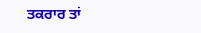ਤਕਰਾਰ ਤਾਂ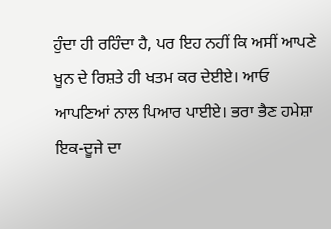ਹੁੰਦਾ ਹੀ ਰਹਿੰਦਾ ਹੈ, ਪਰ ਇਹ ਨਹੀਂ ਕਿ ਅਸੀਂ ਆਪਣੇ ਖੂਨ ਦੇ ਰਿਸ਼ਤੇ ਹੀ ਖਤਮ ਕਰ ਦੇਈਏ। ਆਓ ਆਪਣਿਆਂ ਨਾਲ ਪਿਆਰ ਪਾਈਏ। ਭਰਾ ਭੈਣ ਹਮੇਸ਼ਾ ਇਕ-ਦੂਜੇ ਦਾ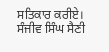ਸਤਿਕਾਰ ਕਰੀਏ।
ਸੰਜੀਵ ਸਿੰਘ ਸੈਣੀ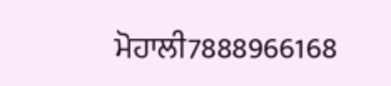ਮੋਹਾਲੀ7888966168